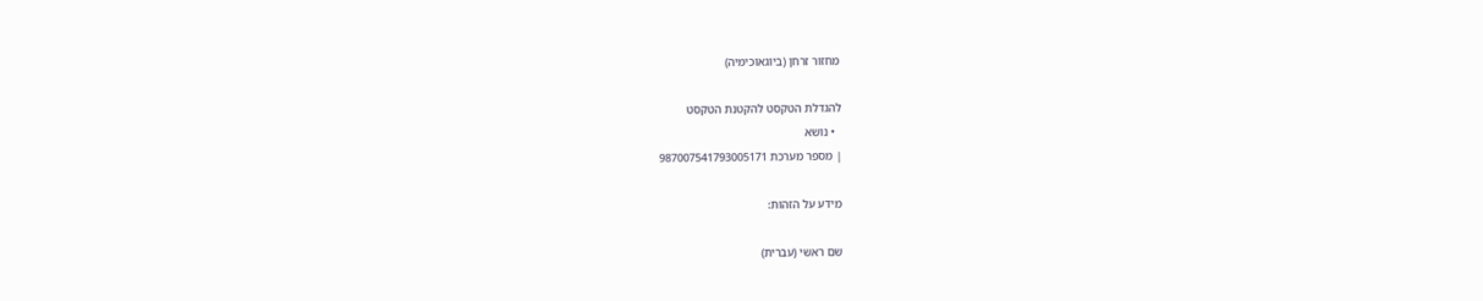מחזור זרחן (ביוגאוכימיה)

להגדלת הטקסט להקטנת הטקסט
  • נושא
| מספר מערכת 987007541793005171

מידע על הזהות:

שם ראשי (עברית)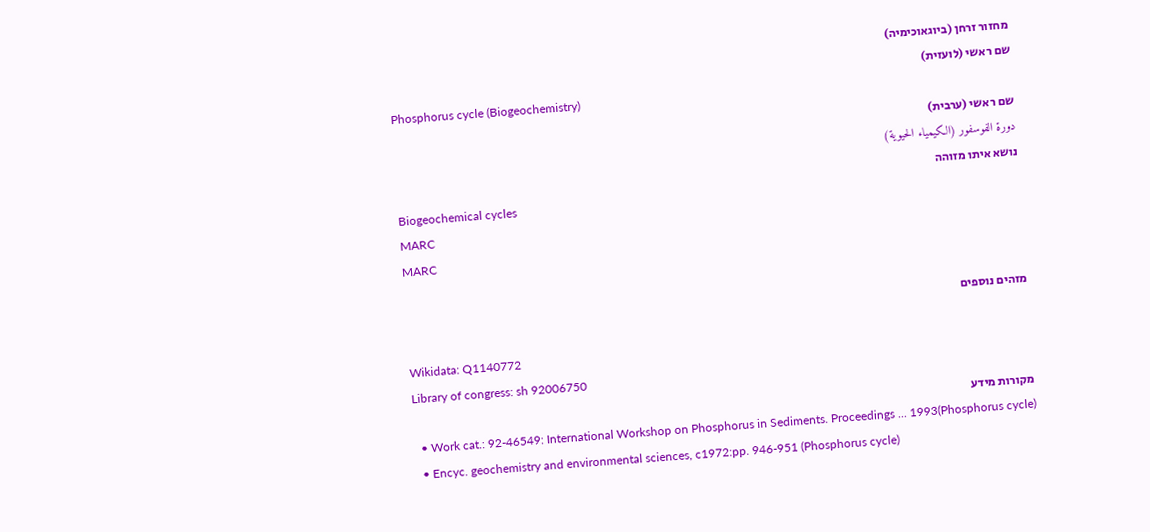מחזור זרחן (ביוגאוכימיה)
שם ראשי (לועזית)
Phosphorus cycle (Biogeochemistry)
שם ראשי (ערבית)
دورة الفوسفور (الكيمياء الحيوية)
נושא איתו מזוהה
Biogeochemical cycles
MARC
MARC

מזהים נוספים

Wikidata: Q1140772
Library of congress: sh 92006750
מקורות מידע
  • Work cat.: 92-46549: International Workshop on Phosphorus in Sediments. Proceedings ... 1993(Phosphorus cycle)
  • Encyc. geochemistry and environmental sciences, c1972:pp. 946-951 (Phosphorus cycle)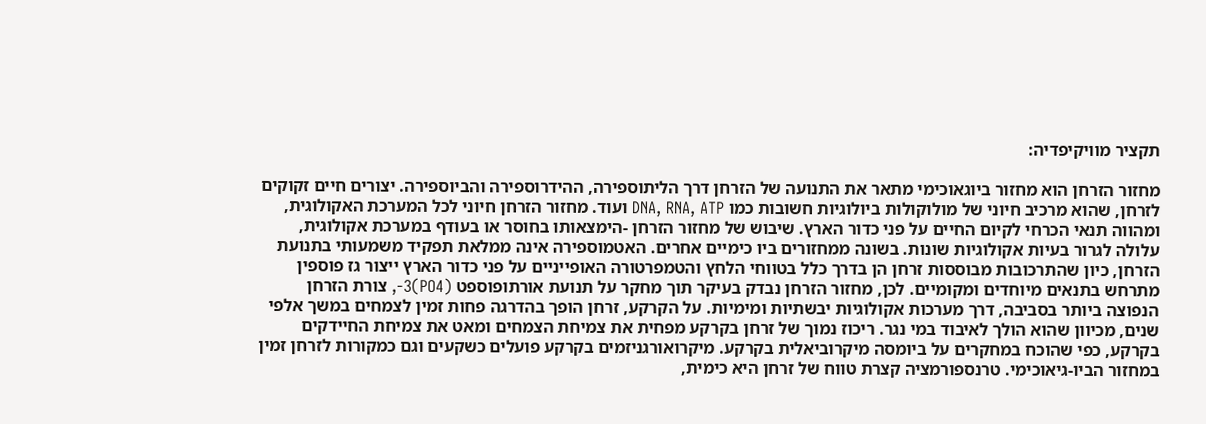תקציר מוויקיפדיה:

מחזור הזרחן הוא מחזור ביוגאוכימי מתאר את התנועה של הזרחן דרך הליתוספירה, ההידרוספירה והביוספירה. יצורים חיים זקוקים לזרחן, שהוא מרכיב חיוני של מולוקולות ביולוגיות חשובות כמו DNA, RNA, ATP ועוד. מחזור הזרחן חיוני לכל המערכת האקולוגית, ומהווה תנאי הכרחי לקיום החיים על פני כדור הארץ. שיבוש של מחזור הזרחן -הימצאותו בחוסר או בעודף במערכת אקולוגית, עלולה לגרור בעיות אקולוגיות שונות. בשונה ממחזורים ביו כימיים אחרים. האטמוספירה אינה ממלאת תפקיד משמעותי בתנועת הזרחן, כיון שהתרכובות מבוססות זרחן הן בדרך כלל בטווחי הלחץ והטמפרטורה האופייניים על פני כדור הארץ ייצור גז פוספין מתרחש בתנאים מיוחדים ומקומיים. לכן, מחזור הזרחן נבדק בעיקר תוך מחקר על תנועת אורתופוספט (PO4)3-, צורת הזרחן הנפוצה ביותר בסביבה, דרך מערכות אקולוגיות יבשתיות ומימיות. על הקרקע, זרחן הופך בהדרגה פחות זמין לצמחים במשך אלפי שנים, מכיוון שהוא הולך לאיבוד במי נגר. ריכוז נמוך של זרחן בקרקע מפחית את צמיחת הצמחים ומאט את צמיחת החיידקים בקרקע, כפי שהוכח במחקרים על ביומסה מיקרוביאלית בקרקע. מיקרואורגניזמים בקרקע פועלים כשקעים וגם כמקורות לזרחן זמין במחזור הביו-גיאוכימי. טרנספורמציה קצרת טווח של זרחן היא כימית,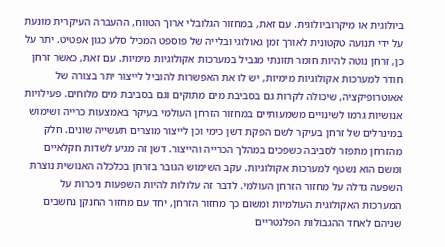ביולוגית או מיקרוביולוגית. עם זאת, במחזור הגלובלי ארוך הטווח, ההעברה העיקרית מונעת על ידי תנועה טקטונית לאורך זמן גאולוגי ובלייה של פוספט המכיל סלע כגון אפטיט. יתר על כן, זרחן נוטה להיות חומר תזונתי מגביל במערכות אקולוגיות מימיות. עם זאת, כאשר זרחן חודר למערכות אקולוגיות מימיות, יש לו את האפשרות להוביל לייצור יתר בצורה של אאוטרופיקציה, שיכולה לקרות גם בסביבת מים מתוקים וגם בסביבת מים מלוחים. פעילויות אנושיות גרמו לשינויים משמעותיים במחזור הזרחן העולמי בעיקר באמצעות כרייה ושימוש במינרלים של זרחן בעיקר לשם הפקת דשן כימי וכן לייצור מוצרים תעשייה שונים. חלק מהזרחן מתפזר לסביבה כשפכים במהלך הכרייה והייצור. דשן זה מגיע לשדות חקלאיים ומשם הוא נשטף למערכות אקולוגיות. עקב השימוש הגובר בזרחן בכלכלה האנושית נוצרת השפעה גדלה על מחזור הזרחן העולמי. לדבר זה עלולות להיות השפעות ניכרות על המערכות האקולוגית העולמיות ומשום כך מחזור הזרחן, יחד עם מחזור החנקן נחשבים שניהם לאחד ההגבולות הפלנטריים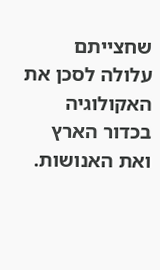שחצייתם עלולה לסכן את האקולוגיה בכדור הארץ ואת האנושות.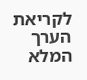לקריאת הערך המלא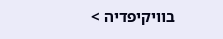בוויקיפדיה >